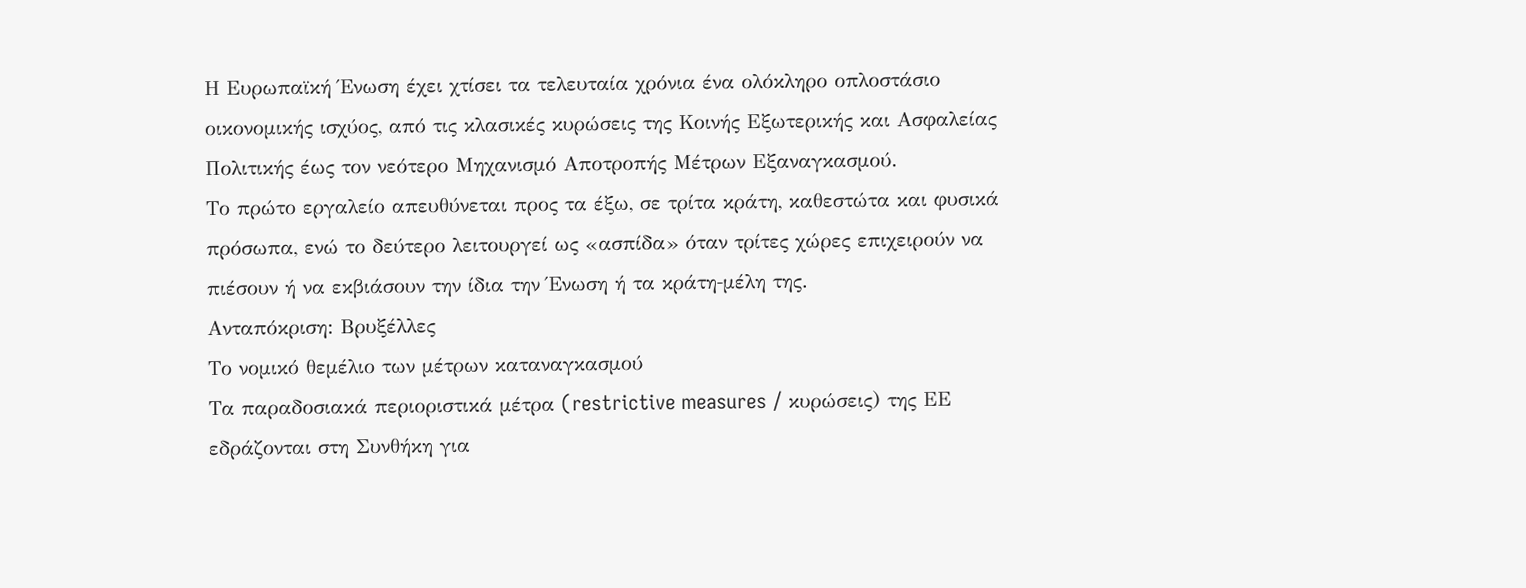Η Ευρωπαϊκή Ένωση έχει χτίσει τα τελευταία χρόνια ένα ολόκληρο οπλοστάσιο οικονομικής ισχύος, από τις κλασικές κυρώσεις της Κοινής Εξωτερικής και Ασφαλείας Πολιτικής έως τον νεότερο Μηχανισμό Αποτροπής Μέτρων Εξαναγκασμού.
Το πρώτο εργαλείο απευθύνεται προς τα έξω, σε τρίτα κράτη, καθεστώτα και φυσικά πρόσωπα, ενώ το δεύτερο λειτουργεί ως «ασπίδα» όταν τρίτες χώρες επιχειρούν να πιέσουν ή να εκβιάσουν την ίδια την Ένωση ή τα κράτη‑μέλη της.
Ανταπόκριση: Βρυξέλλες
Το νομικό θεμέλιο των μέτρων καταναγκασμού
Τα παραδοσιακά περιοριστικά μέτρα (restrictive measures / κυρώσεις) της ΕΕ εδράζονται στη Συνθήκη για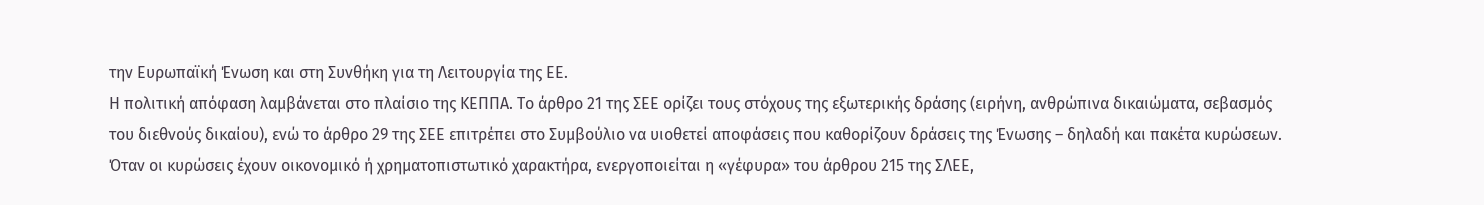την Ευρωπαϊκή Ένωση και στη Συνθήκη για τη Λειτουργία της ΕΕ.
Η πολιτική απόφαση λαμβάνεται στο πλαίσιο της ΚΕΠΠΑ. Το άρθρο 21 της ΣΕΕ ορίζει τους στόχους της εξωτερικής δράσης (ειρήνη, ανθρώπινα δικαιώματα, σεβασμός του διεθνούς δικαίου), ενώ το άρθρο 29 της ΣΕΕ επιτρέπει στο Συμβούλιο να υιοθετεί αποφάσεις που καθορίζουν δράσεις της Ένωσης – δηλαδή και πακέτα κυρώσεων.
Όταν οι κυρώσεις έχουν οικονομικό ή χρηματοπιστωτικό χαρακτήρα, ενεργοποιείται η «γέφυρα» του άρθρου 215 της ΣΛΕΕ,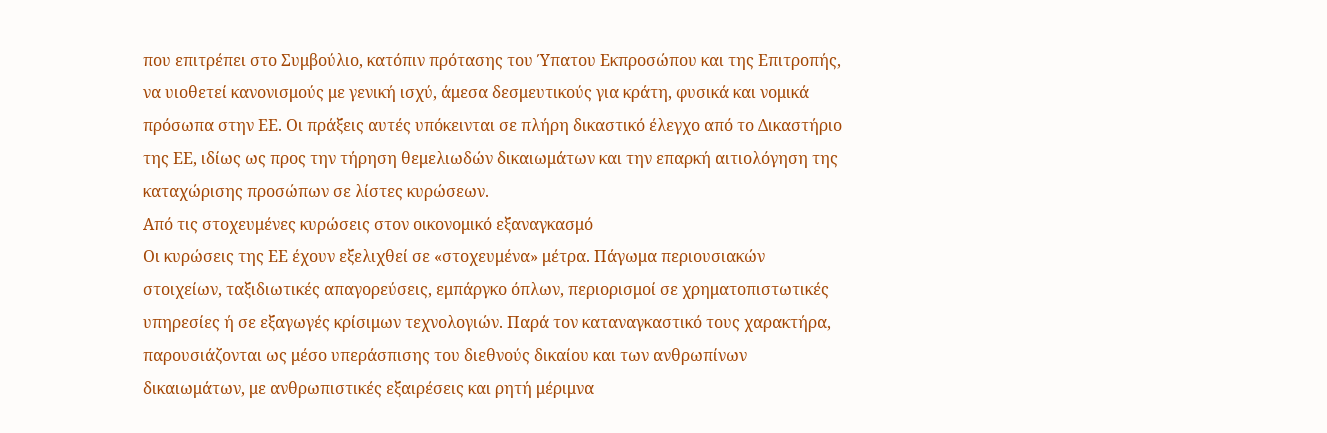που επιτρέπει στο Συμβούλιο, κατόπιν πρότασης του Ύπατου Εκπροσώπου και της Επιτροπής, να υιοθετεί κανονισμούς με γενική ισχύ, άμεσα δεσμευτικούς για κράτη, φυσικά και νομικά πρόσωπα στην ΕΕ. Οι πράξεις αυτές υπόκεινται σε πλήρη δικαστικό έλεγχο από το Δικαστήριο της ΕΕ, ιδίως ως προς την τήρηση θεμελιωδών δικαιωμάτων και την επαρκή αιτιολόγηση της καταχώρισης προσώπων σε λίστες κυρώσεων.
Από τις στοχευμένες κυρώσεις στον οικονομικό εξαναγκασμό
Οι κυρώσεις της ΕΕ έχουν εξελιχθεί σε «στοχευμένα» μέτρα. Πάγωμα περιουσιακών στοιχείων, ταξιδιωτικές απαγορεύσεις, εμπάργκο όπλων, περιορισμοί σε χρηματοπιστωτικές υπηρεσίες ή σε εξαγωγές κρίσιμων τεχνολογιών. Παρά τον καταναγκαστικό τους χαρακτήρα, παρουσιάζονται ως μέσο υπεράσπισης του διεθνούς δικαίου και των ανθρωπίνων δικαιωμάτων, με ανθρωπιστικές εξαιρέσεις και ρητή μέριμνα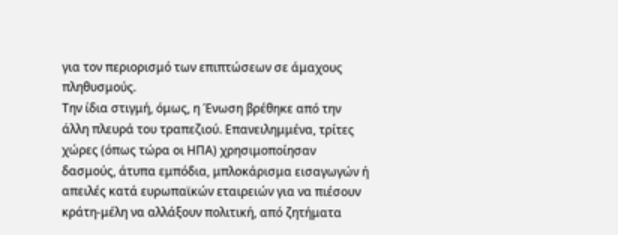για τον περιορισμό των επιπτώσεων σε άμαχους πληθυσμούς.
Την ίδια στιγμή, όμως, η Ένωση βρέθηκε από την άλλη πλευρά του τραπεζιού. Επανειλημμένα, τρίτες χώρες (όπως τώρα οι ΗΠΑ) χρησιμοποίησαν δασμούς, άτυπα εμπόδια, μπλοκάρισμα εισαγωγών ή απειλές κατά ευρωπαϊκών εταιρειών για να πιέσουν κράτη‑μέλη να αλλάξουν πολιτική, από ζητήματα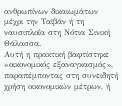ανθρωπίνων δικαιωμάτων μέχρι την Ταϊβάν ή τη ναυσιπλοΐα στη Νότια Σινική Θάλασσα.
Αυτή η πρακτική βαφτίστηκε «οικονομικός εξαναγκασμός», παραπέμποντας στη συνειδητή χρήση οικονομικών μέτρων, ή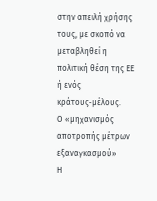στην απειλή χρήσης τους, με σκοπό να μεταβληθεί η πολιτική θέση της ΕΕ ή ενός κράτους‑μέλους.
Ο «μηχανισμός αποτροπής μέτρων εξαναγκασμού»
Η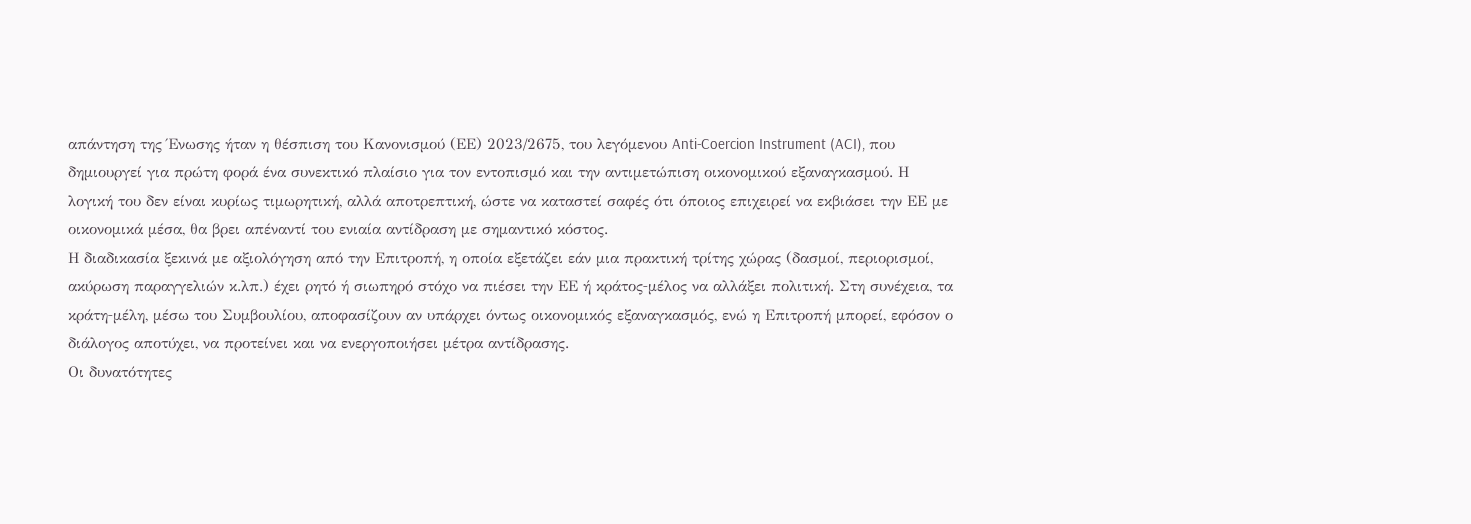απάντηση της Ένωσης ήταν η θέσπιση του Κανονισμού (ΕΕ) 2023/2675, του λεγόμενου Anti‑Coercion Instrument (ACI), που δημιουργεί για πρώτη φορά ένα συνεκτικό πλαίσιο για τον εντοπισμό και την αντιμετώπιση οικονομικού εξαναγκασμού. Η λογική του δεν είναι κυρίως τιμωρητική, αλλά αποτρεπτική, ώστε να καταστεί σαφές ότι όποιος επιχειρεί να εκβιάσει την ΕΕ με οικονομικά μέσα, θα βρει απέναντί του ενιαία αντίδραση με σημαντικό κόστος.
Η διαδικασία ξεκινά με αξιολόγηση από την Επιτροπή, η οποία εξετάζει εάν μια πρακτική τρίτης χώρας (δασμοί, περιορισμοί, ακύρωση παραγγελιών κ.λπ.) έχει ρητό ή σιωπηρό στόχο να πιέσει την ΕΕ ή κράτος‑μέλος να αλλάξει πολιτική. Στη συνέχεια, τα κράτη‑μέλη, μέσω του Συμβουλίου, αποφασίζουν αν υπάρχει όντως οικονομικός εξαναγκασμός, ενώ η Επιτροπή μπορεί, εφόσον ο διάλογος αποτύχει, να προτείνει και να ενεργοποιήσει μέτρα αντίδρασης.
Οι δυνατότητες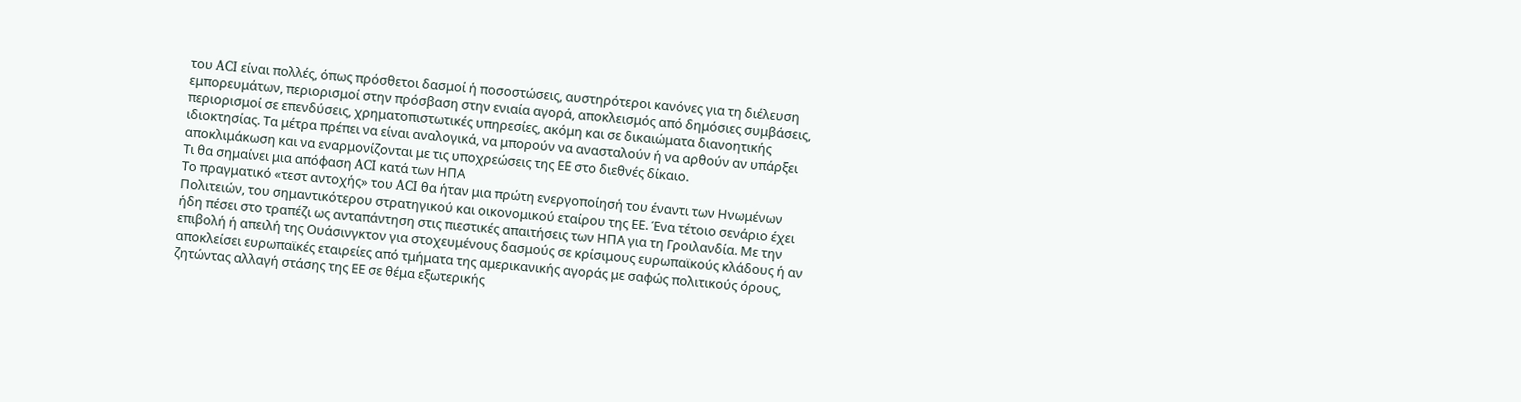του ACI είναι πολλές, όπως πρόσθετοι δασμοί ή ποσοστώσεις, αυστηρότεροι κανόνες για τη διέλευση εμπορευμάτων, περιορισμοί στην πρόσβαση στην ενιαία αγορά, αποκλεισμός από δημόσιες συμβάσεις, περιορισμοί σε επενδύσεις, χρηματοπιστωτικές υπηρεσίες, ακόμη και σε δικαιώματα διανοητικής ιδιοκτησίας. Τα μέτρα πρέπει να είναι αναλογικά, να μπορούν να ανασταλούν ή να αρθούν αν υπάρξει αποκλιμάκωση και να εναρμονίζονται με τις υποχρεώσεις της ΕΕ στο διεθνές δίκαιο.
Τι θα σημαίνει μια απόφαση ACI κατά των ΗΠΑ
Το πραγματικό «τεστ αντοχής» του ACI θα ήταν μια πρώτη ενεργοποίησή του έναντι των Ηνωμένων Πολιτειών, του σημαντικότερου στρατηγικού και οικονομικού εταίρου της ΕΕ. Ένα τέτοιο σενάριο έχει ήδη πέσει στο τραπέζι ως ανταπάντηση στις πιεστικές απαιτήσεις των ΗΠΑ για τη Γροιλανδία. Με την επιβολή ή απειλή της Ουάσινγκτον για στοχευμένους δασμούς σε κρίσιμους ευρωπαϊκούς κλάδους ή αν αποκλείσει ευρωπαϊκές εταιρείες από τμήματα της αμερικανικής αγοράς με σαφώς πολιτικούς όρους, ζητώντας αλλαγή στάσης της ΕΕ σε θέμα εξωτερικής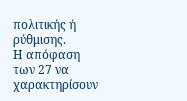πολιτικής ή ρύθμισης.
Η απόφαση των 27 να χαρακτηρίσουν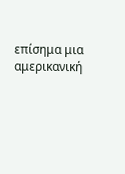επίσημα μια αμερικανική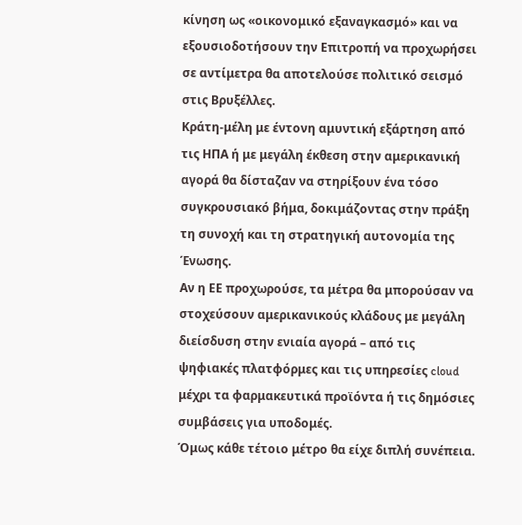κίνηση ως «οικονομικό εξαναγκασμό» και να εξουσιοδοτήσουν την Επιτροπή να προχωρήσει σε αντίμετρα θα αποτελούσε πολιτικό σεισμό στις Βρυξέλλες.
Κράτη‑μέλη με έντονη αμυντική εξάρτηση από τις ΗΠΑ ή με μεγάλη έκθεση στην αμερικανική αγορά θα δίσταζαν να στηρίξουν ένα τόσο συγκρουσιακό βήμα, δοκιμάζοντας στην πράξη τη συνοχή και τη στρατηγική αυτονομία της Ένωσης.
Αν η ΕΕ προχωρούσε, τα μέτρα θα μπορούσαν να στοχεύσουν αμερικανικούς κλάδους με μεγάλη διείσδυση στην ενιαία αγορά – από τις ψηφιακές πλατφόρμες και τις υπηρεσίες cloud μέχρι τα φαρμακευτικά προϊόντα ή τις δημόσιες συμβάσεις για υποδομές.
Όμως κάθε τέτοιο μέτρο θα είχε διπλή συνέπεια.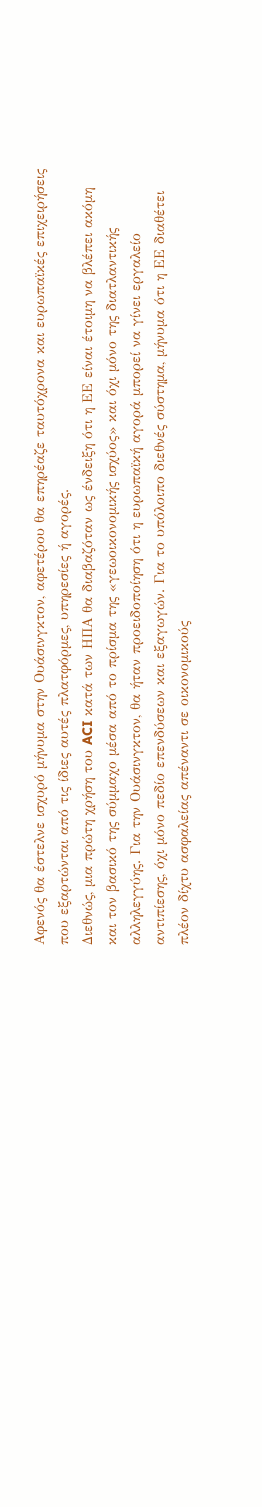Αφενός θα έστελνε ισχυρό μήνυμα στην Ουάσινγκτον, αφετέρου θα επηρέαζε ταυτόχρονα και ευρωπαϊκές επιχειρήσεις που εξαρτώνται από τις ίδιες αυτές πλατφόρμες, υπηρεσίες ή αγορές.
Διεθνώς, μια πρώτη χρήση του ACI κατά των ΗΠΑ θα διαβαζόταν ως ένδειξη ότι η ΕΕ είναι έτοιμη να βλέπει ακόμη και τον βασικό της σύμμαχο μέσα από το πρίσμα της «γεωοικονομικής ισχύος» και όχι μόνο της διατλαντικής αλληλεγγύης. Για την Ουάσινγκτον, θα ήταν προειδοποίηση ότι η ευρωπαϊκή αγορά μπορεί να γίνει εργαλείο αντιπίεσης, όχι μόνο πεδίο επενδύσεων και εξαγωγών. Για το υπόλοιπο διεθνές σύστημα, μήνυμα ότι η ΕΕ διαθέτει πλέον δίχτυ ασφαλείας απέναντι σε οικονομικούς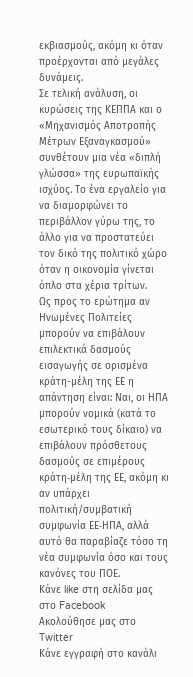εκβιασμούς, ακόμη κι όταν προέρχονται από μεγάλες δυνάμεις.
Σε τελική ανάλυση, οι κυρώσεις της ΚΕΠΠΑ και ο «Μηχανισμός Αποτροπής Μέτρων Εξαναγκασμού» συνθέτουν μια νέα «διπλή γλώσσα» της ευρωπαϊκής ισχύος. Το ένα εργαλείο για να διαμορφώνει το περιβάλλον γύρω της, το άλλο για να προστατεύει τον δικό της πολιτικό χώρο όταν η οικονομία γίνεται όπλο στα χέρια τρίτων.
Ως προς το ερώτημα αν Ηνωμένες Πολιτείες μπορούν να επιβάλουν επιλεκτικά δασμούς εισαγωγής σε ορισμένα κράτη-μέλη της ΕΕ η απάντηση είναι: Ναι, οι ΗΠΑ μπορούν νομικά (κατά το εσωτερικό τους δίκαιο) να επιβάλουν πρόσθετους δασμούς σε επιμέρους κράτη‑μέλη της ΕΕ, ακόμη κι αν υπάρχει πολιτική/συμβατική συμφωνία ΕΕ‑ΗΠΑ, αλλά αυτό θα παραβίαζε τόσο τη νέα συμφωνία όσο και τους κανόνες του ΠΟΕ.
Κάνε like στη σελίδα μας στο Facebook
Ακολούθησε μας στο Twitter
Κάνε εγγραφή στο κανάλι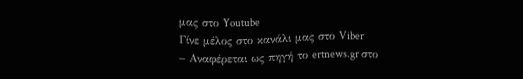μας στο Youtube
Γίνε μέλος στο κανάλι μας στο Viber
– Αναφέρεται ως πηγή το ertnews.gr στο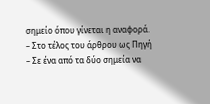σημείο όπου γίνεται η αναφορά.
– Στο τέλος του άρθρου ως Πηγή
– Σε ένα από τα δύο σημεία να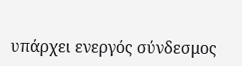υπάρχει ενεργός σύνδεσμος